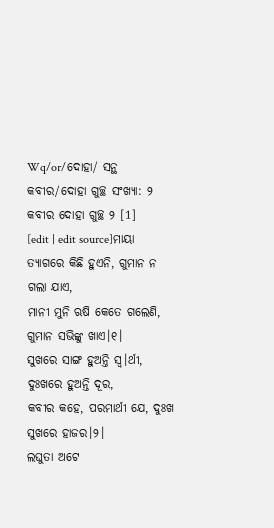Wq/or/ଦୋହା/ ସନ୍ଥ କବୀର/ଦୋହା ଗୁଚ୍ଛ ସଂଖ୍ୟା: ୨
କବୀର ଦୋହା ଗୁଚ୍ଛ ୨ [1]
[edit | edit source]ମାୟା ତ୍ୟାଗରେ କିଛି ହୁଏନି, ଗୁମାନ ନ ଗଲା ଯାଏ,
ମାନୀ ମୁନି ଋଷି କେତେ ଗଲେଣି, ଗୁମାନ ସଭିଙ୍କୁ ଖାଏ।୧।
ସୁଖରେ ସାଙ୍ଗ ହୁଅନ୍ତି ସ୍ୱ।ର୍ଥୀ, ଦୁଃଖରେ ହୁଅନ୍ତି ଦୂର,
କବୀର କହେ, ପରମାର୍ଥୀ ଯେ, ଦୁଃଖ ସୁଖରେ ହାଜର।୨।
ଲଘୁତା ଅଟେ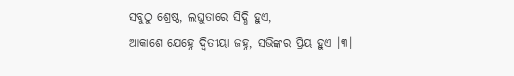ସବୁଠୁ ଶ୍ରେଷ୍ଠ, ଲଘୁତାରେ ସିଦ୍ଧି ହୁଏ,
ଆକାଶେ ଯେହ୍ନେ ଦ୍ଵିତୀୟା ଜହ୍ନ, ସଭିଙ୍କର ପ୍ରିୟ ହୁଏ ।୩।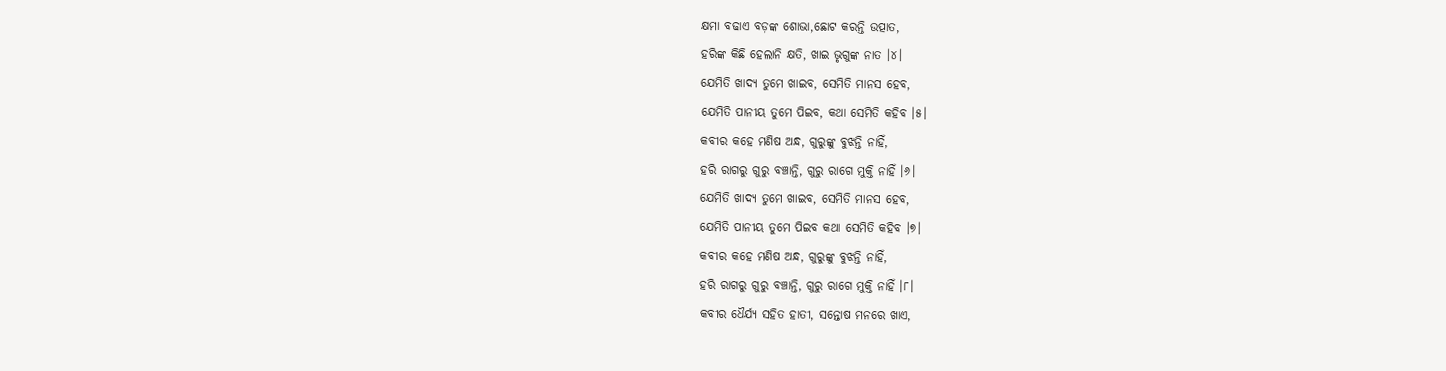କ୍ଷମା ବଢାଏ ବଡ଼ଙ୍କ ଶୋଭା,ଛୋଟ କରନ୍ତି ଉତ୍ପାତ,
ହରିଙ୍କ କିଛି ହେଲାନି କ୍ଷତି, ଖାଇ ଭୃଗୁଙ୍କ ନାତ ।୪।
ଯେମିତି ଖାଦ୍ୟ ତୁମେ ଖାଇବ, ସେମିତି ମାନସ ହେବ,
ଯେମିତି ପାନୀୟ ତୁମେ ପିଇବ, କଥା ସେମିତି କହିବ ।୫।
କବୀର କହେ ମଣିଷ ଅନ୍ଧ, ଗୁରୁଙ୍କୁ ବୁଝନ୍ତି ନାହିଁ,
ହରି ରାଗରୁ ଗୁରୁ ବଞ୍ଚାନ୍ତି, ଗୁରୁ ରାଗେ ମୁକ୍ତି ନାହିଁ ।୬।
ଯେମିତି ଖାଦ୍ୟ ତୁମେ ଖାଇବ, ସେମିତି ମାନସ ହେବ,
ଯେମିତି ପାନୀୟ ତୁମେ ପିଇବ କଥା ସେମିତି କହିବ ।୭।
କବୀର କହେ ମଣିଷ ଅନ୍ଧ, ଗୁରୁଙ୍କୁ ବୁଝନ୍ତି ନାହିଁ,
ହରି ରାଗରୁ ଗୁରୁ ବଞ୍ଚାନ୍ତି, ଗୁରୁ ରାଗେ ମୁକ୍ତି ନାହିଁ ।୮।
କବୀର ଧୈର୍ଯ୍ୟ ସହିତ ହାତୀ, ସନ୍ତୋଷ ମନରେ ଖାଏ,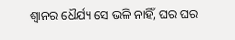ଶ୍ଵାନର ଧୈର୍ଯ୍ୟ ସେ ଭଳି ନାହିଁ, ଘର ଘର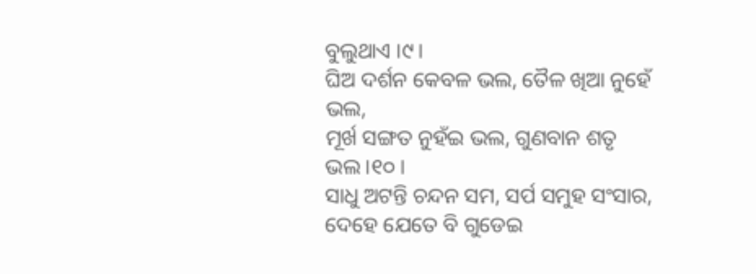ବୁଲୁଥାଏ ।୯।
ଘିଅ ଦର୍ଶନ କେବଳ ଭଲ, ତୈଳ ଖିଆ ନୁହେଁ ଭଲ,
ମୂର୍ଖ ସଙ୍ଗତ ନୁହଁଇ ଭଲ, ଗୁଣବାନ ଶତୃ ଭଲ ।୧୦।
ସାଧୁ ଅଟନ୍ତି ଚନ୍ଦନ ସମ, ସର୍ପ ସମୁହ ସଂସାର,
ଦେହେ ଯେତେ ବି ଗୁଡେଇ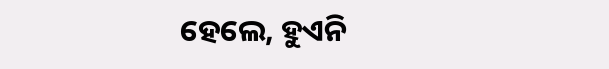ହେଲେ, ହୁଏନି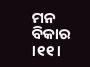ମନ ବିକାର ।୧୧।